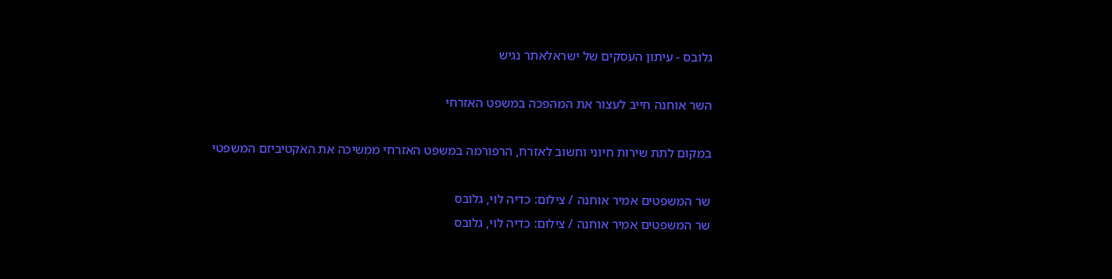גלובס - עיתון העסקים של ישראלאתר נגיש

השר אוחנה חייב לעצור את המהפכה במשפט האזרחי

במקום לתת שירות חיוני וחשוב לאזרח, הרפורמה במשפט האזרחי ממשיכה את האקטיביזם המשפטי

שר המשפטים אמיר אוחנה / צילום: כדיה לוי, גלובס
שר המשפטים אמיר אוחנה / צילום: כדיה לוי, גלובס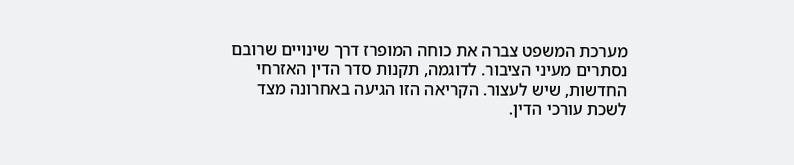מערכת המשפט צברה את כוחה המופרז דרך שינויים שרובם נסתרים מעיני הציבור. לדוגמה, תקנות סדר הדין האזרחי החדשות, שיש לעצור. הקריאה הזו הגיעה באחרונה מצד לשכת עורכי הדין.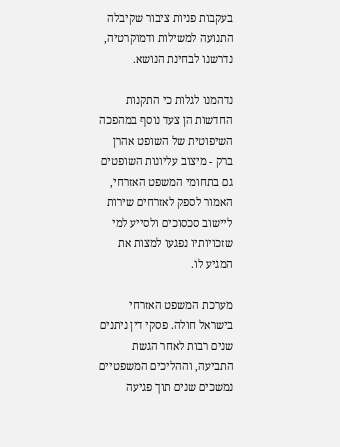בעקבות פניות ציבור שקיבלה התנועה למשילות ודמוקרטיה, נדרשנו לבחינת הנושא.

נדהמנו לגלות כי התקנות החדשות הן צעד נוסף במהפכה השיפוטית של השופט אהרן ברק - מיצוב עליונות השופטים גם בתחומי המשפט האזרחי, האמור לספק לאזרחים שירות ליישוב סכסוכים ולסייע למי שזכויותיו נפגעו למצות את המגיע לו.

מערכת המשפט האזרחי בישראל חולה. פסקי דין ניתנים שנים רבות לאחר הגשת התביעה, וההליכים המשפטיים נמשכים שנים תוך פגיעה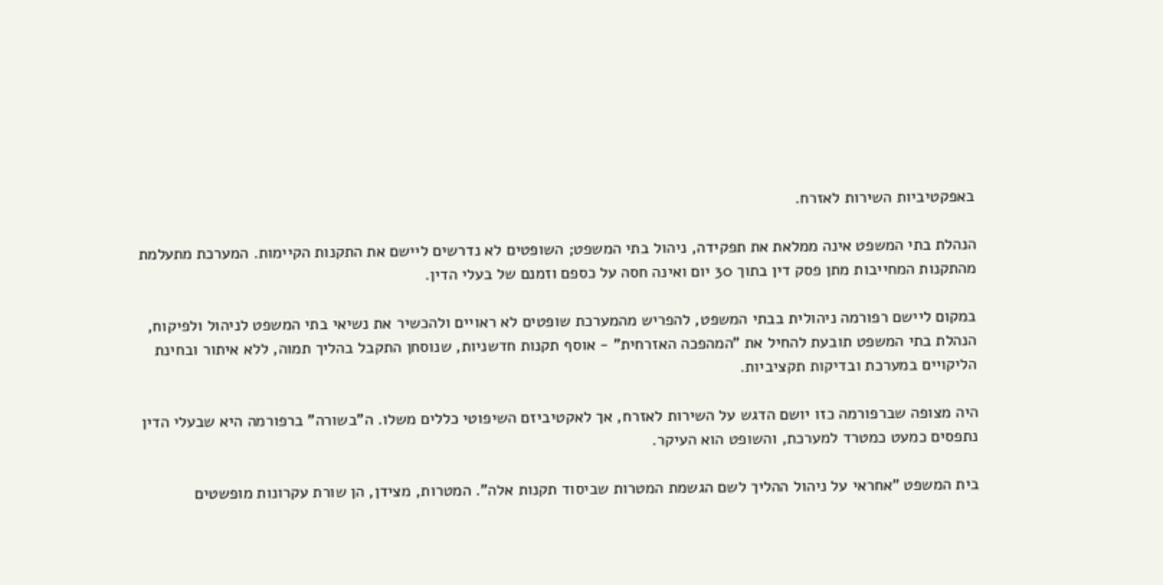באפקטיביות השירות לאזרח.

הנהלת בתי המשפט אינה ממלאת את תפקידה, ניהול בתי המשפט; השופטים לא נדרשים ליישם את התקנות הקיימות. המערכת מתעלמת מהתקנות המחייבות מתן פסק דין בתוך 30 יום ואינה חסה על כספם וזמנם של בעלי הדין.

במקום ליישם רפורמה ניהולית בבתי המשפט, להפריש מהמערכת שופטים לא ראויים ולהכשיר את נשיאי בתי המשפט לניהול ולפיקוח, הנהלת בתי המשפט תובעת להחיל את "המהפכה האזרחית" - אוסף תקנות חדשניות, שנוסחן התקבל בהליך תמוה, ללא איתור ובחינת הליקויים במערכת ובדיקות תקציביות.

היה מצופה שברפורמה כזו יושם הדגש על השירות לאזרח, אך לאקטיביזם השיפוטי כללים משלו. ה"בשורה" ברפורמה היא שבעלי הדין נתפסים כמעט כמטרד למערכת, והשופט הוא העיקר.

בית המשפט "אחראי על ניהול ההליך לשם הגשמת המטרות שביסוד תקנות אלה". המטרות, מצידן, הן שורת עקרונות מופשטים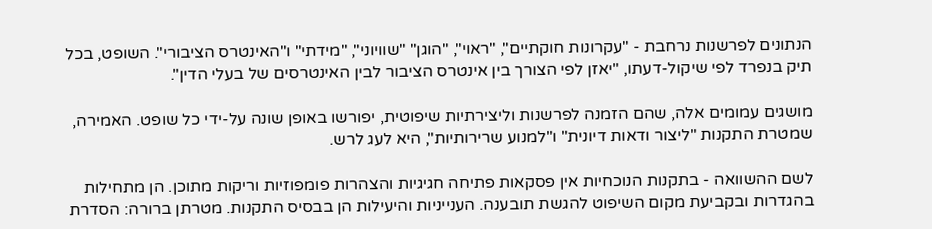הנתונים לפרשנות נרחבת - "עקרונות חוקתיים", "ראוי", "הוגן" "שוויוני", "מידתי" ו"האינטרס הציבורי". השופט, בכל תיק בנפרד לפי שיקול-דעתו, "יאזן לפי הצורך בין אינטרס הציבור לבין האינטרסים של בעלי הדין".

מושגים עמומים אלה, שהם הזמנה לפרשנות וליצירתיות שיפוטית, יפורשו באופן שונה על-ידי כל שופט. האמירה, שמטרת התקנות "ליצור ודאות דיונית" ו"למנוע שרירותיות", היא לעג לרש.

לשם ההשוואה - בתקנות הנוכחיות אין פסקאות פתיחה חגיגיות והצהרות פומפוזיות וריקות מתוכן. הן מתחילות בהגדרות ובקביעת מקום השיפוט להגשת תובענה. הענייניות והיעילות הן בבסיס התקנות. מטרתן ברורה: הסדרת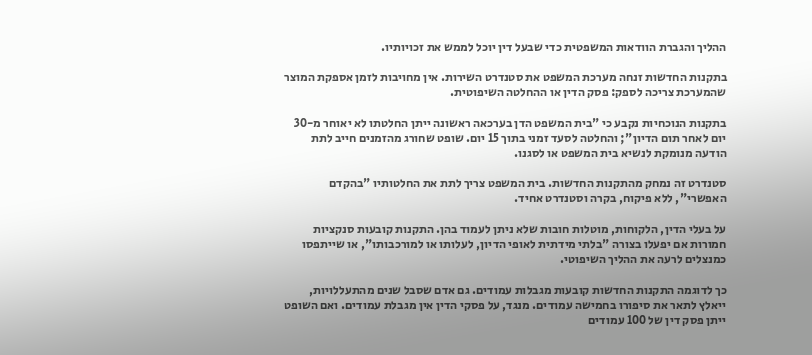ההליך והגברת הוודאות המשפטית כדי שבעל דין יוכל לממש את זכויותיו.

בתקנות החדשות זנחה מערכת המשפט את סטנדרט השירות. אין מחויבות לזמן אספקת המוצר שהמערכת צריכה לספק: פסק הדין או ההחלטה השיפוטית.

בתקנות הנוכחיות נקבע כי "בית המשפט הדן בערכאה ראשונה ייתן החלטתו לא יאוחר מ-30 יום לאחר תום הדיון"; והחלטה לסעד זמני בתוך 15 יום. שופט שחורג מהזמנים חייב לתת הודעה מנומקת לנשיא בית המשפט או לסגנו.

סטנדרט זה נמחק מהתקנות החדשות. בית המשפט צריך לתת את החלטותיו "בהקדם האפשרי", ללא פיקוח, בקרה וסטנדרט אחיד.

על בעלי הדין, הלקוחות, מוטלות חובות שלא ניתן לעמוד בהן. התקנות קובעות סנקציות חמורות אם יפעלו בצורה "בלתי מידתית לאופי הדיון, לעלותו או למורכבותו", או שייתפסו כמנצלים לרעה את ההליך השיפוטי.

כך לדוגמה התקנות החדשות קובעות מגבלות עמודים. גם אדם שסבל שנים מהתעללויות, ייאלץ לתאר את סיפורו בחמישה עמודים. מנגד, על פסקי הדין אין מגבלת עמודים. ואם השופט ייתן פסק דין של 100 עמודים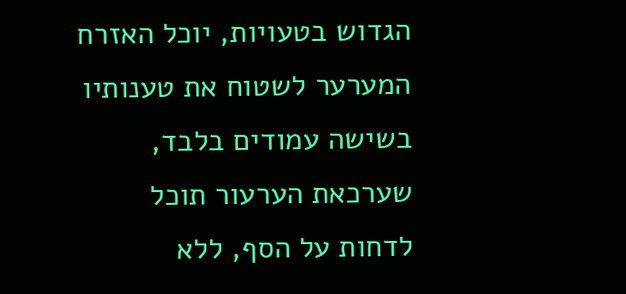הגדוש בטעויות, יוכל האזרח המערער לשטוח את טענותיו בשישה עמודים בלבד, שערכאת הערעור תוכל לדחות על הסף, ללא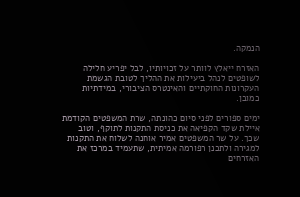הנמקה.

האזרח ייאלץ לוותר על זכויותיו, לבל יפריע חלילה לשופטים לנהל ביעילות את ההליך לטובת הגשמת העקרונות החוקתיים והאינטרס הציבורי, במידתיות כמובן.

ימים ספורים לפני סיום כהונתה, שרת המשפטים הקודמת איילת שקד הקפיאה את כניסת התקנות לתוקף, וטוב שכך. על שר המשפטים אמיר אוחנה לשלוח את התקנות למגירה ולתכנן רפורמה אמיתית, שתעמיד במרכז את האזרחים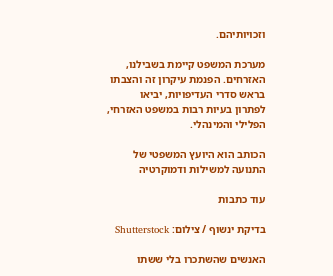וזכויותיהם.

מערכת המשפט קיימת בשבילנו, האזרחים. הפנמת עיקרון זה והצבתו בראש סדרי העדיפויות, יביאו לפתרון בעיות רבות במשפט האזרחי, הפלילי והמינהלי.

הכותב הוא היועץ המשפטי של התנועה למשילות ודמוקרטיה

עוד כתבות

בדיקת ינשוף / צילום: Shutterstock

האנשים שהשתכרו בלי ששתו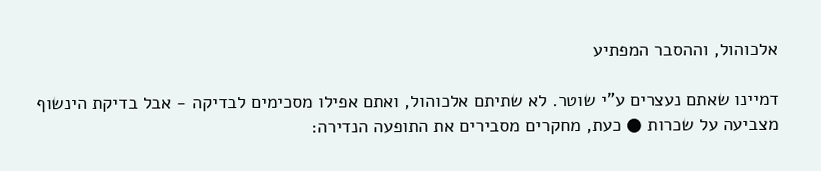אלכוהול, וההסבר המפתיע

דמיינו שאתם נעצרים ע"י שוטר. לא שתיתם אלכוהול, ואתם אפילו מסכימים לבדיקה - אבל בדיקת הינשוף מצביעה על שכרות ● כעת, מחקרים מסבירים את התופעה הנדירה: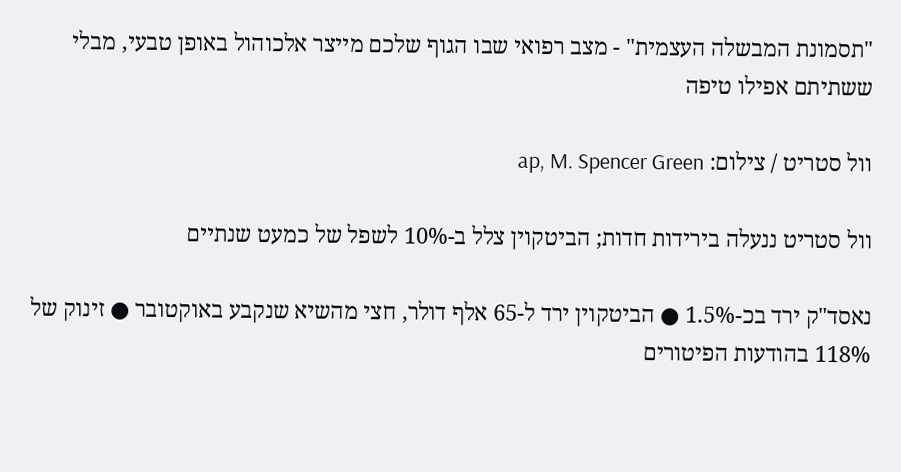"תסמונת המבשלה העצמית" - מצב רפואי שבו הגוף שלכם מייצר אלכוהול באופן טבעי, מבלי ששתיתם אפילו טיפה

וול סטריט / צילום: ap, M. Spencer Green

וול סטריט ננעלה בירידות חדות; הביטקוין צלל ב-10% לשפל של כמעט שנתיים

נאסד"ק ירד בכ-1.5% ● הביטקוין ירד ל-65 אלף דולר, חצי מהשיא שנקבע באוקטובר ● זינוק של 118% בהודעות הפיטורים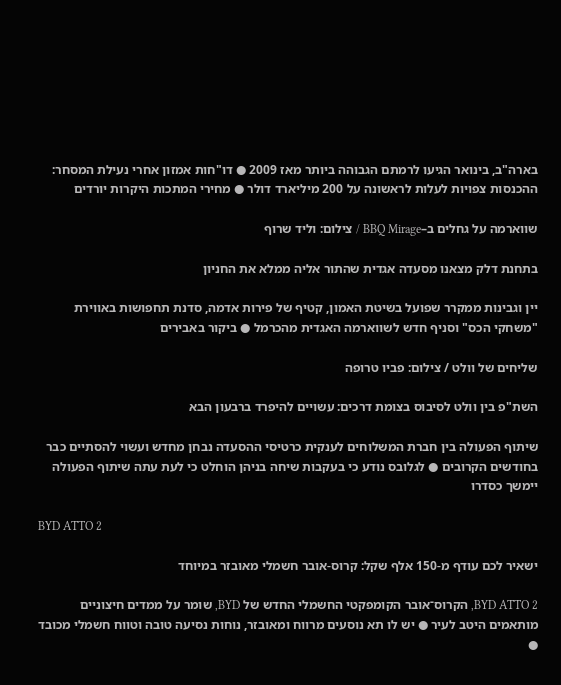בארה"ב, בינואר הגיעו לרמתם הגבוהה ביותר מאז 2009 ● דו"חות אמזון אחרי נעילת המסחר: ההכנסות צפויות לעלות לראשונה על 200 מיליארד דולר ● מחירי המתכות היקרות יורדים

שווארמה על גחלים ב–BBQ Mirage / צילום: וליד שרוף

בתחנת דלק מצאנו מסעדה אגדית שהתור אליה ממלא את החניון

יין וגבינות ממקרר שפועל בשיטת האמון, קטיף של פירות אדמה, סדנת תחפושות באווירת "משחקי הכס" וסניף חדש לשווארמה האגדית מהכרמל ● ביקור באבירים

שליחים של וולט / צילום: פביו טרופה

השת"פ בין וולט לסיבוס בצומת דרכים: עשויים להיפרד ברבעון הבא

שיתוף הפעולה בין חברת המשלוחים לענקית כרטיסי ההסעדה נבחן מחדש ועשוי להסתיים כבר בחודשים הקרובים ● לגלובס נודע כי בעקבות שיחה בניהן הוחלט כי לעת עתה שיתוף הפעולה יימשך כסדרו

BYD ATTO 2

ישאיר לכם עודף מ-150 אלף שקל: קרוס-אובר חשמלי מאובזר במיוחד

BYD ATTO 2, הקרוס־אובר הקומפקטי החשמלי החדש של BYD, שומר על ממדים חיצוניים מותאמים היטב לעיר ● יש לו תא נוסעים מרווח ומאובזר, נוחות נסיעה טובה וטווח חשמלי מכובד ●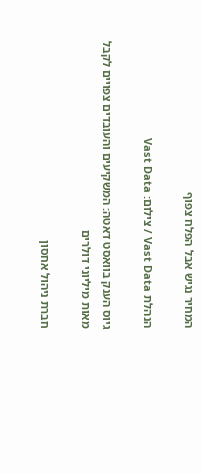המחיר נגיש אבל הפלח צפוף

הנהלת Vast Data / צילום: Vast Data

גיוס הענק בוואסט דאטה: המשקיעים והעובדים צפויים לקבל מאות מיליוני דולרים

חברת ניהול אחסון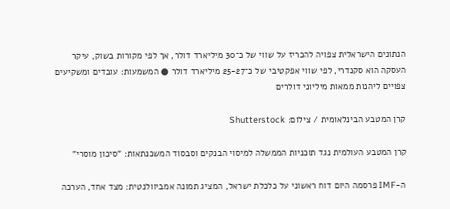הנתונים הישראלית צפויה להכריז על שווי של כ־30 מיליארד דולר, אך לפי מקורות בשוק, עיקר העסקה הוא סקנדרי, לפי שווי אפקטיבי של כ־25-27 מיליארד דולר ● המשמעות: עובדים ומשקיעים צפויים ליהנות ממאות מיליוני דולרים

קרן המטבע הבינלאומית / צילום: Shutterstock

קרן המטבע העולמית נגד תוכניות הממשלה למיסוי הבנקים וסבסוד המשכנתאות: "סיכון מוסרי"

ה-IMF פרסמה היום דוח ראשוני על כלכלת ישראל, המציג תמונה אמביוולנטית: מצד אחד, הערכה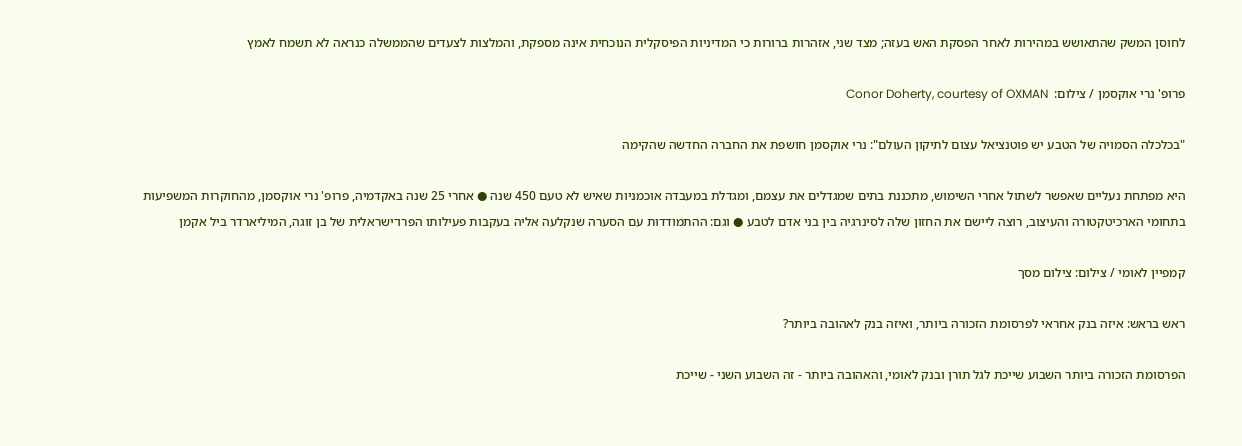לחוסן המשק שהתאושש במהירות לאחר הפסקת האש בעזה; מצד שני, אזהרות ברורות כי המדיניות הפיסקלית הנוכחית אינה מספקת, והמלצות לצעדים שהממשלה כנראה לא תשמח לאמץ

פרופ' נרי אוקסמן / צילום:  Conor Doherty, courtesy of OXMAN

"בכלכלה הסמויה של הטבע יש פוטנציאל עצום לתיקון העולם": נרי אוקסמן חושפת את החברה החדשה שהקימה

היא מפתחת נעליים שאפשר לשתול אחרי השימוש, מתכננת בתים שמגדלים את עצמם, ומגדלת במעבדה אוכמניות שאיש לא טעם 450 שנה ● אחרי 25 שנה באקדמיה, פרופ' נרי אוקסמן, מהחוקרות המשפיעות בתחומי הארכיטקטורה והעיצוב, רוצה ליישם את החזון שלה לסינרגיה בין בני אדם לטבע ● וגם: ההתמודדות עם הסערה שנקלעה אליה בעקבות פעילותו הפרו־ישראלית של בן זוגה, המיליארדר ביל אקמן

קמפיין לאומי / צילום: צילום מסך

ראש בראש: איזה בנק אחראי לפרסומת הזכורה ביותר, ואיזה בנק לאהובה ביותר?

הפרסומת הזכורה ביותר השבוע שייכת לגל תורן ובנק לאומי, והאהובה ביותר - זה השבוע השני - שייכת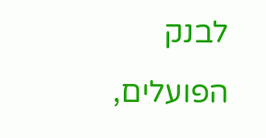לבנק הפועלים,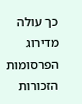כך עולה מדירוג הפרסומות הזכורות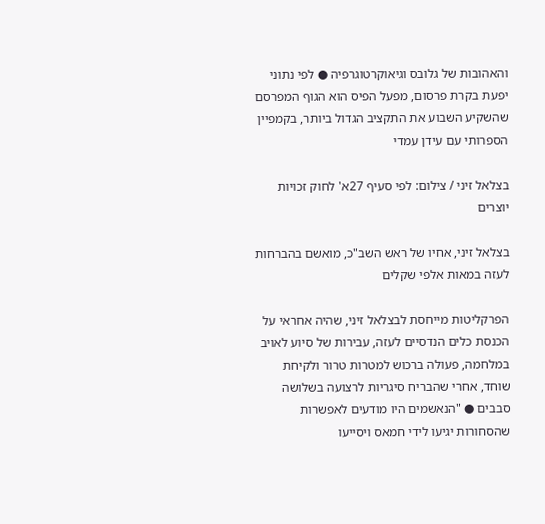והאהובות של גלובס וגיאוקרטוגרפיה ● לפי נתוני יפעת בקרת פרסום, מפעל הפיס הוא הגוף המפרסם שהשקיע השבוע את התקציב הגדול ביותר, בקמפיין הספרותי עם עידן עמדי

בצלאל זיני / צילום: לפי סעיף 27א' לחוק זכויות יוצרים

בצלאל זיני, אחיו של ראש השב"כ, מואשם בהברחות לעזה במאות אלפי שקלים

הפרקליטות מייחסת לבצלאל זיני, שהיה אחראי על הכנסת כלים הנדסיים לעזה, עבירות של סיוע לאויב במלחמה, פעולה ברכוש למטרות טרור ולקיחת שוחד, אחרי שהבריח סיגריות לרצועה בשלושה סבבים ● "הנאשמים היו מודעים לאפשרות שהסחורות יגיעו לידי חמאס ויסייעו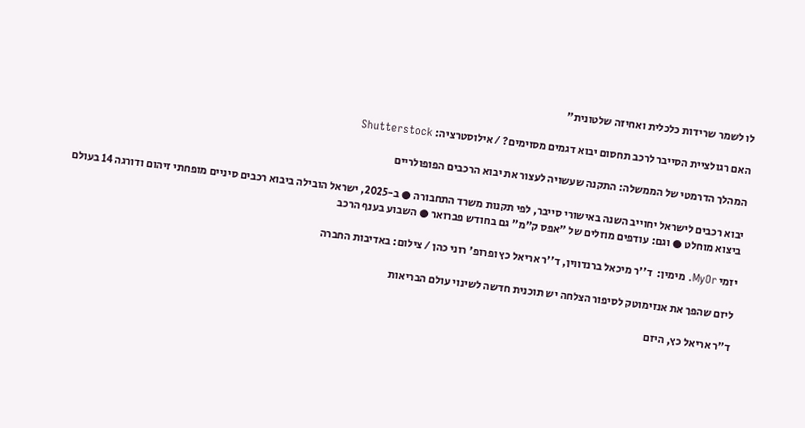לו לשמר שרידות כלכלית ואחיזה שלטונית"

האם רגולציית הסייבר לרכב תחסום יבוא דגמים מסוימים? / אילוסטרציה: Shutterstock

המהלך הדרמטי של הממשלה: התקנה שעשויה לעצור את יבוא הרכבים הפופולריים

יבוא רכבים לישראל יחוייב השנה באישורי סייבר, לפי תקנות משרד התחבורה ● ב-2025, ישראל הובילה ביבוא רכבים סיניים מופחתי זיהום ודורגה 14 בעולם ביצוא מוחלט ● וגם: עודפים מוזלים של "אפס ק"מ" גם בחודש פברואר ● השבוע בענף הרכב

יזמי MyOr. מימין:  ד''ר מיכאל ברנדווין, ד''ר אריאל כץ ופרופ' רוני כהן / צילום: באדיבות החברה

ליזם שהפך את אנזימוטק לסיפור הצלחה יש תוכנית חדשה לשינוי עולם הבריאות

ד"ר אריאל כץ, היזם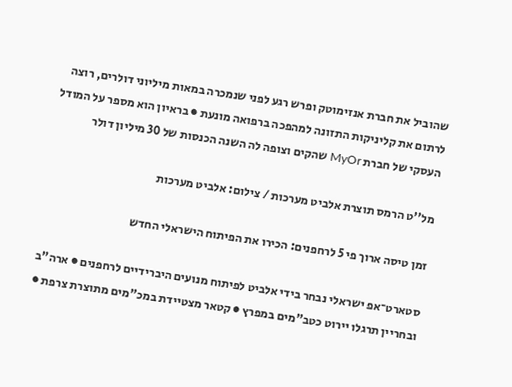שהוביל את חברת אנזימוטק ופרש רגע לפני שנמכרה במאות מיליוני דולרים, רוצה לרתום את קליניקות התזונה למהפכה ברפואה מונעת ● בראיון הוא מספר על המודל העסקי של חברת MyOr שהקים וצופה לה השנה הכנסות של 30 מיליון דולר

מל''ט הרמס תוצרת אלביט מערכות / צילום: אלביט מערכות

זמן טיסה ארוך פי 5 לרחפנים: הכירו את הפיתוח הישראלי החדש

סטארט־אפ ישראלי נבחר בידי אלביט לפיתוח מנועים היברידיים לרחפנים ● ארה"ב ובחריין תרגלו יירוט כטב"מים במפרץ ● קטאר מצטיידת במכ"מים מתוצרת צרפת ●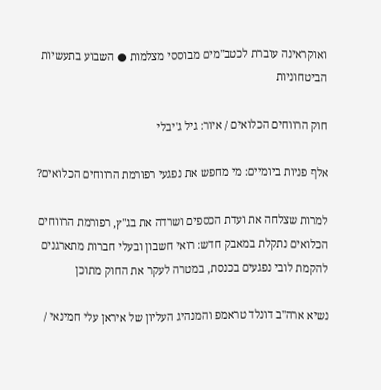ואוקראינה עוברת לכטב"מים מבוססי מצלמות ● השבוע בתעשיות הביטחוניות

חוק הרווחים הכלואים / איור: גיל ג'יבלי

אלף פניות ביומיים: מי מחפש את נפגעי רפורמת הרווחים הכלואים?

למרות שצלחה את ועדת הכספים ושרדה את בג"ץ, רפורמת הרווחים הכלואים נתקלת במאבק חדש: רואי חשבון ובעלי חברות מתארגנים להקמת לובי נפגעים בכנסת, במטרה לעקר את החוק מתוכן

נשיא ארה''ב דונלד טראמפ והמנהיג העליון של איראן עלי חמינאי /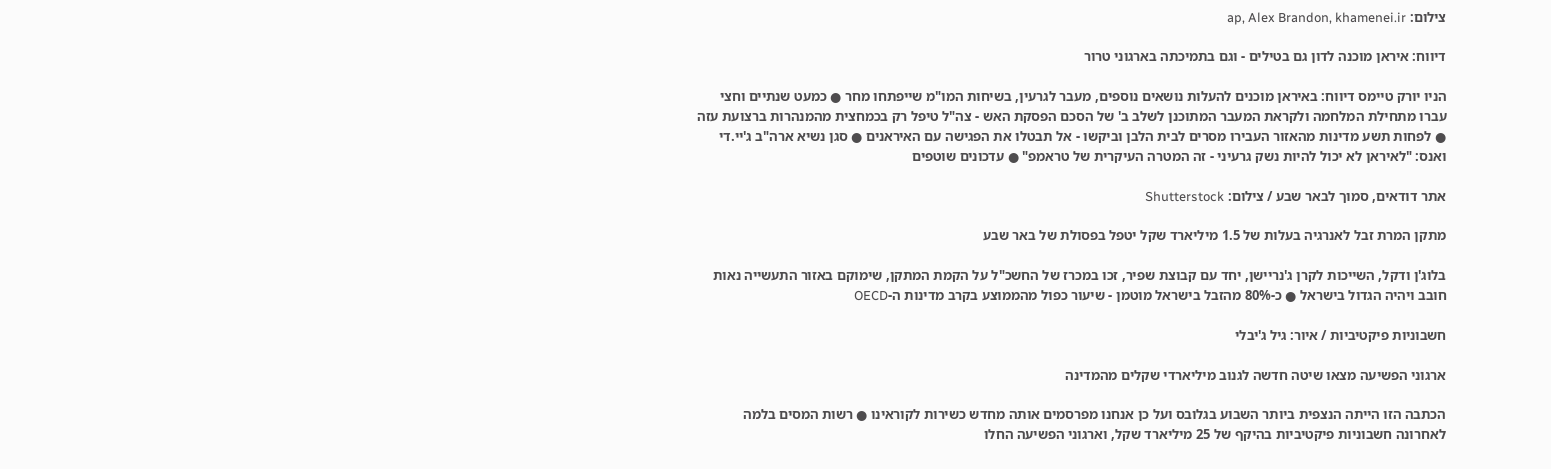צילום: ap, Alex Brandon, khamenei.ir

דיווח: איראן מוכנה לדון גם בטילים - וגם בתמיכתה בארגוני טרור

הניו יורק טיימס דיווח: באיראן מוכנים להעלות נושאים נוספים, מעבר לגרעין, בשיחות המו"מ שייפתחו מחר ● כמעט שנתיים וחצי עברו מתחילת המלחמה ולקראת המעבר המתוכנן לשלב ב' של הסכם הפסקת האש - צה"ל טיפל רק בכמחצית מהמנהרות ברצועת עזה ● לפחות תשע מדינות מהאזור העבירו מסרים לבית הלבן וביקשו - אל תבטלו את הפגישה עם האיראנים ● סגן נשיא ארה"ב ג'יי.די ואנס: "לאיראן לא יכול להיות נשק גרעיני - זה המטרה העיקרית של טראמפ" ● עדכונים שוטפים

אתר דודאים, סמוך לבאר שבע / צילום: Shutterstock

מתקן המרת זבל לאנרגיה בעלות של 1.5 מיליארד שקל יטפל בפסולת של באר שבע

בלוג'ן ודקל, השייכות לקרן ג'נריישן, יחד עם קבוצת שפיר, זכו במכרז של החשכ"ל על הקמת המתקן, שימוקם באזור התעשייה נאות חובב ויהיה הגדול בישראל ● כ-80% מהזבל בישראל מוטמן - שיעור כפול מהממוצע בקרב מדינות ה-OECD

חשבוניות פיקטיביות / איור: גיל ג'יבלי

ארגוני הפשיעה מצאו שיטה חדשה לגנוב מיליארדי שקלים מהמדינה

הכתבה הזו הייתה הנצפית ביותר השבוע בגלובס ועל כן אנחנו מפרסמים אותה מחדש כשירות לקוראינו ● רשות המסים בלמה לאחרונה חשבוניות פיקטיביות בהיקף של 25 מיליארד שקל, וארגוני הפשיעה החלו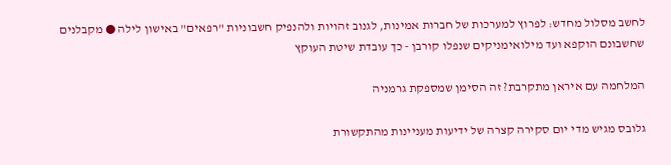לחשב מסלול מחדש: לפרוץ למערכות של חברות אמינות, לגנוב זהויות ולהנפיק חשבוניות "רפאים" באישון לילה ● מקבלנים שחשבונם הוקפא ועד מילואימניקים שנפלו קורבן - כך עובדת שיטת העוקץ

המלחמה עם איראן מתקרבת? זה הסימן שמספקת גרמניה

גלובס מגיש מדי יום סקירה קצרה של ידיעות מעניינות מהתקשורת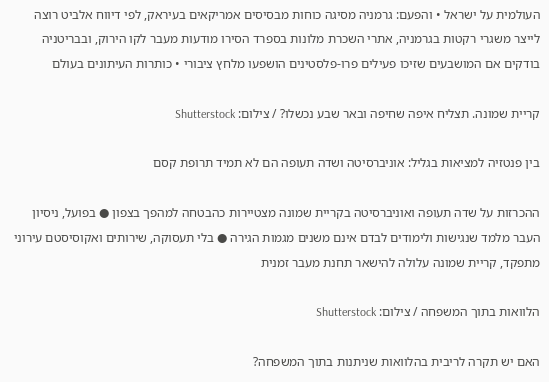העולמית על ישראל • והפעם: גרמניה מסיגה כוחות מבסיסים אמריקאים בעיראק, לפי דיווח אלביט רוצה לייצר משגרי רקטות בגרמניה, אתרי השכרת מלונות בספרד הסירו מודעות מעבר לקו הירוק, ובבריטניה בודקים אם המושבעים שזיכו פעילים פרו-פלסטינים הושפעו מלחץ ציבורי • כותרות העיתונים בעולם

קריית שמונה. תצליח איפה שחיפה ובאר שבע נכשלו? / צילום: Shutterstock

בין פנטזיה למציאות בגליל: אוניברסיטה ושדה תעופה הם לא תמיד תרופת קסם

ההכרזות על שדה תעופה ואוניברסיטה בקריית שמונה מצטיירות כהבטחה למהפך בצפון ● בפועל, ניסיון העבר מלמד שנגישות ולימודים לבדם אינם משנים מגמות הגירה ● בלי תעסוקה, שירותים ואקוסיסטם עירוני מתפקד, קריית שמונה עלולה להישאר תחנת מעבר זמנית

הלוואות בתוך המשפחה / צילום: Shutterstock

האם יש תקרה לריבית בהלוואות שניתנות בתוך המשפחה?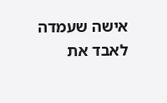אישה שעמדה לאבד את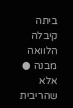ביתה קיבלה הלוואה מבנה ● אלא שהריבית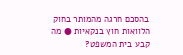בהסכם חרגה מהמותר בחוק הלוואות חוץ בנקאיות ● מה קבע בית המשפט?